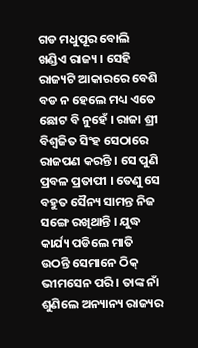ଗଡ ମଧୁପୂର ବୋଲି ଖଣ୍ଡିଏ ରାଜ୍ୟ । ସେହି ରାଜ୍ୟଟି ଆକାରରେ ବେଶି ବଡ ନ ହେଲେ ମଧ୍ୟ ଏତେ ଛୋଟ ବି ନୁହେଁ । ରାଜା ଶ୍ରୀ ବିଶ୍ୱଜିତ ସିଂହ ସେଠାରେ ରାଜପଣ କରନ୍ତି । ସେ ପୁଣି ପ୍ରବଳ ପ୍ରତାପୀ । ତେଣୁ ସେ ବହୁତ ସୈନ୍ୟ ସାମନ୍ତ ନିଜ ସଙ୍ଗେ ରଖିଥାନ୍ତି । ଯୁଦ୍ଧ କାର୍ଯ୍ୟ ପଡିଲେ ମାତି ଉଠନ୍ତି ସେମାନେ ଠିକ୍ ଭୀମସେନ ପରି । ତାଙ୍କ ନାଁ ଶୁଣିଲେ ଅନ୍ୟାନ୍ୟ ରାଜ୍ୟର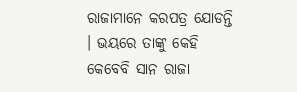ରାଜାମାନେ କରପତ୍ର ଯୋଡନ୍ତି । ଭୟରେ ତାଙ୍କୁ କେହି କେବେବି ସାନ ରାଜା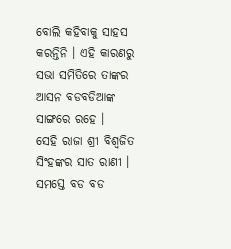ବୋଲି କହିବାକୁ ସାହସ କରନ୍ତିନି । ଏହି କାରଣରୁ ସଭା ସମିତିରେ ତାଙ୍କର ଆସନ ବଡବଡିଆଙ୍କ ସାଙ୍ଗରେ ରହେ ।
ସେହି ରାଜା ଶ୍ରୀ ବିଶ୍ୱଜିତ ସିଂହଙ୍କର ସାତ ରାଣୀ । ସମସ୍ତେ ବଡ ବଡ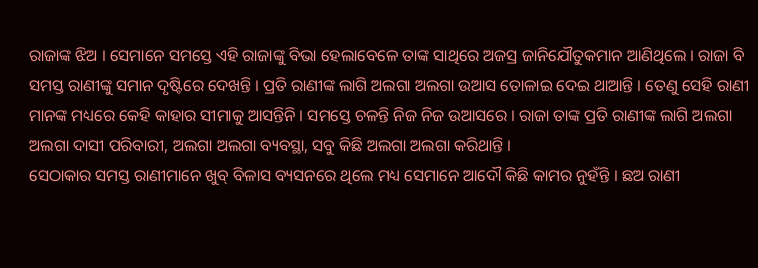ରାଜାଙ୍କ ଝିଅ । ସେମାନେ ସମସ୍ତେ ଏହି ରାଜାଙ୍କୁ ବିଭା ହେଲାବେଳେ ତାଙ୍କ ସାଥିରେ ଅଜସ୍ର ଜାନିଯୌତୁକମାନ ଆଣିଥିଲେ । ରାଜା ବି ସମସ୍ତ ରାଣୀଙ୍କୁ ସମାନ ଦୃଷ୍ଟିରେ ଦେଖନ୍ତି । ପ୍ରତି ରାଣୀଙ୍କ ଲାଗି ଅଲଗା ଅଲଗା ଉଆସ ତୋଳାଇ ଦେଇ ଥାଆନ୍ତି । ତେଣୁ ସେହି ରାଣୀ ମାନଙ୍କ ମଧ୍ୟରେ କେହି କାହାର ସୀମାକୁ ଆସନ୍ତିନି । ସମସ୍ତେ ଚଳନ୍ତି ନିଜ ନିଜ ଉଆସରେ । ରାଜା ତାଙ୍କ ପ୍ରତି ରାଣୀଙ୍କ ଲାଗି ଅଲଗା ଅଲଗା ଦାସୀ ପରିବାରୀ, ଅଲଗା ଅଲଗା ବ୍ୟବସ୍ଥା, ସବୁ କିଛି ଅଲଗା ଅଲଗା କରିଥାନ୍ତି ।
ସେଠାକାର ସମସ୍ତ ରାଣୀମାନେ ଖୁବ୍ ବିଳାସ ବ୍ୟସନରେ ଥିଲେ ମଧ୍ୟ ସେମାନେ ଆଦୌ କିଛି କାମର ନୁହଁନ୍ତି । ଛଅ ରାଣୀ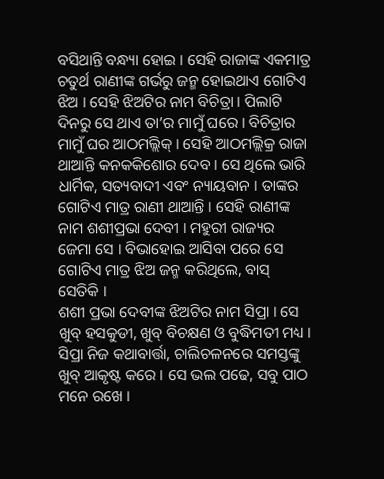ବସିଥାନ୍ତି ବନ୍ଧ୍ୟା ହୋଇ । ସେହି ରାଜାଙ୍କ ଏକମାତ୍ର ଚତୁର୍ଥ ରାଣୀଙ୍କ ଗର୍ଭରୁ ଜନ୍ମ ହୋଇଥାଏ ଗୋଟିଏ ଝିଅ । ସେହି ଝିଅଟିର ନାମ ବିଚିତ୍ରା । ପିଲାଟି ଦିନରୁ ସେ ଥାଏ ତା’ର ମାମୁଁ ଘରେ । ବିଚିତ୍ରାର ମାମୁଁ ଘର ଆଠମଲ୍ଲିକ୍ । ସେହି ଆଠମଲ୍ଲିକ୍ର ରାଜା ଥାଆନ୍ତି କନକକିଶୋର ଦେବ । ସେ ଥିଲେ ଭାରି ଧାର୍ମିକ, ସତ୍ୟବାଦୀ ଏବଂ ନ୍ୟାୟବାନ । ତାଙ୍କର ଗୋଟିଏ ମାତ୍ର ରାଣୀ ଥାଆନ୍ତି । ସେହି ରାଣୀଙ୍କ ନାମ ଶଶୀପ୍ରଭା ଦେବୀ । ମହୁରୀ ରାଜ୍ୟର ଜେମା ସେ । ବିଭାହୋଇ ଆସିବା ପରେ ସେ ଗୋଟିଏ ମାତ୍ର ଝିଅ ଜନ୍ମ କରିଥିଲେ, ବାସ୍ ସେତିକି ।
ଶଶୀ ପ୍ରଭା ଦେବୀଙ୍କ ଝିଅଟିର ନାମ ସିପ୍ରା । ସେ ଖୁବ୍ ହସକୁଡୀ, ଖୁବ୍ ବିଚକ୍ଷଣ ଓ ବୁଦ୍ଧିମତୀ ମଧ୍ୟ । ସିପ୍ରା ନିଜ କଥାବାର୍ତ୍ତା, ଚାଲିଚଳନରେ ସମସ୍ତଙ୍କୁ ଖୁବ୍ ଆକୃଷ୍ଟ କରେ । ସେ ଭଲ ପଢେ, ସବୁ ପାଠ ମନେ ରଖେ ।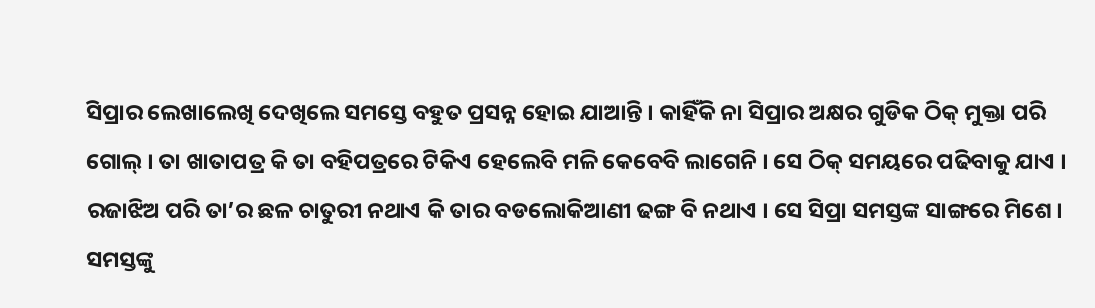ସିପ୍ରାର ଲେଖାଲେଖି ଦେଖିଲେ ସମସ୍ତେ ବହୁତ ପ୍ରସନ୍ନ ହୋଇ ଯାଆନ୍ତି । କାହିଁକି ନା ସିପ୍ରାର ଅକ୍ଷର ଗୁଡିକ ଠିକ୍ ମୁକ୍ତା ପରି ଗୋଲ୍ । ତା ଖାତାପତ୍ର କି ତା ବହିପତ୍ରରେ ଟିକିଏ ହେଲେବି ମଳି କେବେବି ଲାଗେନି । ସେ ଠିକ୍ ସମୟରେ ପଢିବାକୁ ଯାଏ । ରଜାଝିଅ ପରି ତା’ର ଛଳ ଚାତୁରୀ ନଥାଏ କି ତାର ବଡଲୋକିଆଣୀ ଢଙ୍ଗ ବି ନଥାଏ । ସେ ସିପ୍ରା ସମସ୍ତଙ୍କ ସାଙ୍ଗରେ ମିଶେ । ସମସ୍ତଙ୍କୁ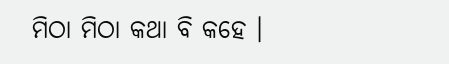ମିଠା ମିଠା କଥା ବି କହେ ।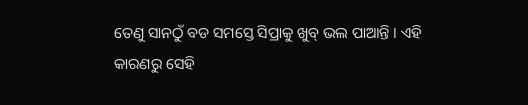ତେଣୁ ସାନଠୁଁ ବଡ ସମସ୍ତେ ସିପ୍ରାକୁ ଖୁବ୍ ଭଲ ପାଆନ୍ତି । ଏହି କାରଣରୁ ସେହି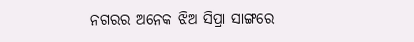ନଗରର ଅନେକ ଝିଅ ସିପ୍ରା ସାଙ୍ଗରେ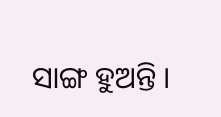ସାଙ୍ଗ ହୁଅନ୍ତି ।